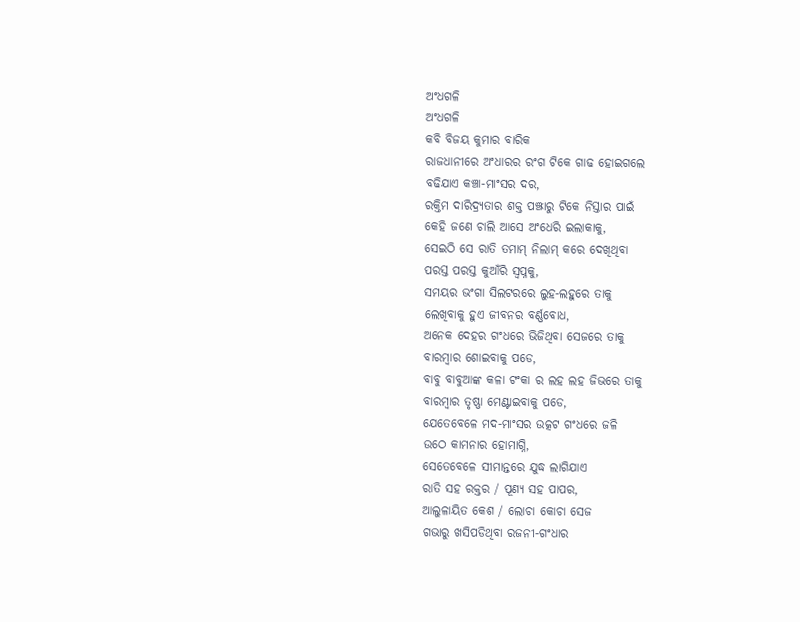ଅଂଧଗଳି
ଅଂଧଗଳି
କବି ବିଜୟ କୁମାର ବାରିକ
ରାଜଧାନୀରେ ଅଂଧାରର ରଂଗ ଟିକେ ଗାଢ ହୋଇଗଲେ
ବଢିଯାଏ କଞ୍ଚା-ମାଂସର ଦର,
ରକ୍ତିମ ଦାରିଦ୍ର୍ଯତାର ଶକ୍ତ ପଞ୍ଝାରୁ ଟିକେ ନିସ୍ତାର ପାଇଁ
କେହି ଜଣେ ଚାଲି ଆସେ ଅଂଧେରି ଇଲାକାକୁ,
ସେଇଠି ସେ ରାତି ତମାମ୍ ନିଲାମ୍ କରେ ଦେଖିଥିବା
ପରସ୍ତ ପରସ୍ତ କୁଆଁରି ସ୍ୱପ୍ନକୁ,
ସମୟର ଭଂଗା ସିଲଟରରେ ଲୁହ-ଲହୁରେ ତାକୁ
ଲେଖିବାକୁ ହୁଏ ଜୀବନର ବର୍ଣ୍ଣବୋଧ,
ଅନେକ ଦେହର ଗଂଧରେ ଭିଜିଥିବା ସେଜରେ ତାକୁ
ବାରମ୍ବାର ଶୋଇବାକୁ ପଡେ,
ବାବୁ ବାବୁଆଙ୍କ କଳା ଟଂକା ର ଲହ ଲହ ଜିଭରେ ତାକୁ
ବାରମ୍ବାର ତୃଷ୍ଣା ମେଣ୍ଟାଇବାକୁ ପଡେ,
ଯେତେବେଳେ ମଦ-ମାଂସର ଉତ୍କଟ ଗଂଧରେ ଜଳି
ଉଠେ କାମନାର ହୋମାଗ୍ନି,
ସେତେବେଳେ ସୀମାନ୍ତରେ ଯୁଦ୍ଧ ଲାଗିଯାଏ
ରାତି ସହ ରକ୍ତର / ପୂଣ୍ୟ ସହ ପାପର,
ଆଲୁଳାୟିତ କେଶ / ଲୋଚା କୋଚା ସେଜ
ଗଭାରୁ ଖସିପଡିଥିବା ରଜନୀ-ଗଂଧାର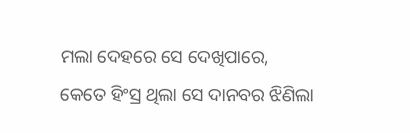ମଲା ଦେହରେ ସେ ଦେଖିପାରେ,
କେତେ ହିଂସ୍ର ଥିଲା ସେ ଦାନବର ଝିଣିଲା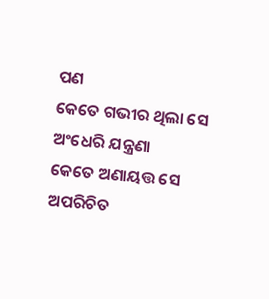ପଣ
କେତେ ଗଭୀର ଥିଲା ସେ ଅଂଧେରି ଯନ୍ତ୍ରଣା
କେତେ ଅଣାୟତ୍ତ ସେ ଅପରିଚିତ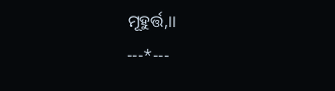ମୂହୁର୍ତ୍ତ,।।
---*---